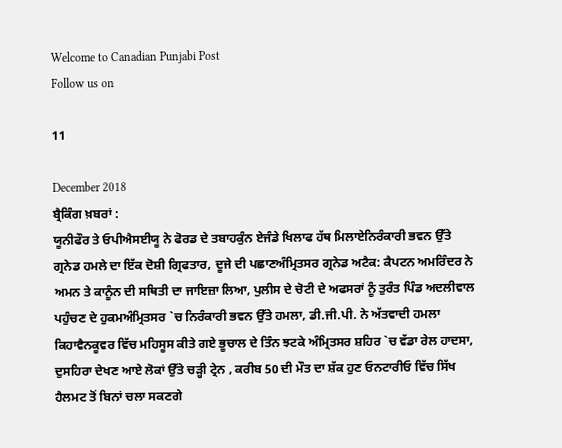Welcome to Canadian Punjabi Post
Follow us on

11

December 2018
ਬ੍ਰੈਕਿੰਗ ਖ਼ਬਰਾਂ :
ਯੂਨੀਫੌਰ ਤੇ ਓਪੀਐਸਈਯੂ ਨੇ ਫੋਰਡ ਦੇ ਤਬਾਹਕੁੰਨ ਏਜੰਡੇ ਖਿਲਾਫ ਹੱਥ ਮਿਲਾਏਨਿਰੰਕਾਰੀ ਭਵਨ ਉੱਤੇ ਗ੍ਰਨੇਡ ਹਮਲੇ ਦਾ ਇੱਕ ਦੋਸ਼ੀ ਗ੍ਰਿਫਤਾਰ, ਦੂਜੇ ਦੀ ਪਛਾਣਅੰਮ੍ਰਿਤਸਰ ਗ੍ਰਨੇਡ ਅਟੈਕ: ਕੈਪਟਨ ਅਮਰਿੰਦਰ ਨੇ ਅਮਨ ਤੇ ਕਾਨੂੰਨ ਦੀ ਸਥਿਤੀ ਦਾ ਜਾਇਜ਼ਾ ਲਿਆ, ਪੁਲੀਸ ਦੇ ਚੋਟੀ ਦੇ ਅਫਸਰਾਂ ਨੂੰ ਤੁਰੰਤ ਪਿੰਡ ਅਦਲੀਵਾਲ ਪਹੁੰਚਣ ਦੇ ਹੁਕਮਅੰਮ੍ਰਿਤਸਰ `ਚ ਨਿਰੰਕਾਰੀ ਭਵਨ ਉੱਤੇ ਹਮਲਾ, ਡੀ.ਜੀ.ਪੀ. ਨੇ ਅੱਤਵਾਦੀ ਹਮਲਾ ਕਿਹਾਵੈਨਕੂਵਰ ਵਿੱਚ ਮਹਿਸੂਸ ਕੀਤੇ ਗਏ ਭੂਚਾਲ ਦੇ ਤਿੰਨ ਝਟਕੇ ਅੰਮ੍ਰਿਤਸਰ ਸ਼ਹਿਰ `ਚ ਵੱਡਾ ਰੇਲ ਹਾਦਸਾ, ਦੁਸਹਿਰਾ ਦੇਖਣ ਆਏ ਲੋਕਾਂ ਉੱਤੇ ਚੜ੍ਹੀ ਟ੍ਰੇਨ , ਕਰੀਬ 50 ਦੀ ਮੌਤ ਦਾ ਸ਼ੱਕ ਹੁਣ ਓਨਟਾਰੀਓ ਵਿੱਚ ਸਿੱਖ ਹੈਲਮਟ ਤੋਂ ਬਿਨਾਂ ਚਲਾ ਸਕਣਗੇ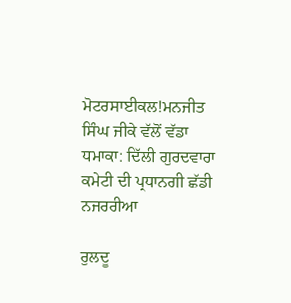ਮੋਟਰਸਾਈਕਲ!ਮਨਜੀਤ ਸਿੰਘ ਜੀਕੇ ਵੱਲੋਂ ਵੱਡਾ ਧਮਾਕਾ: ਦਿੱਲੀ ਗੁਰਦਵਾਰਾ ਕਮੇਟੀ ਦੀ ਪ੍ਰਧਾਨਗੀ ਛੱਡੀ
ਨਜਰਰੀਆ

ਰੁਲਦੂ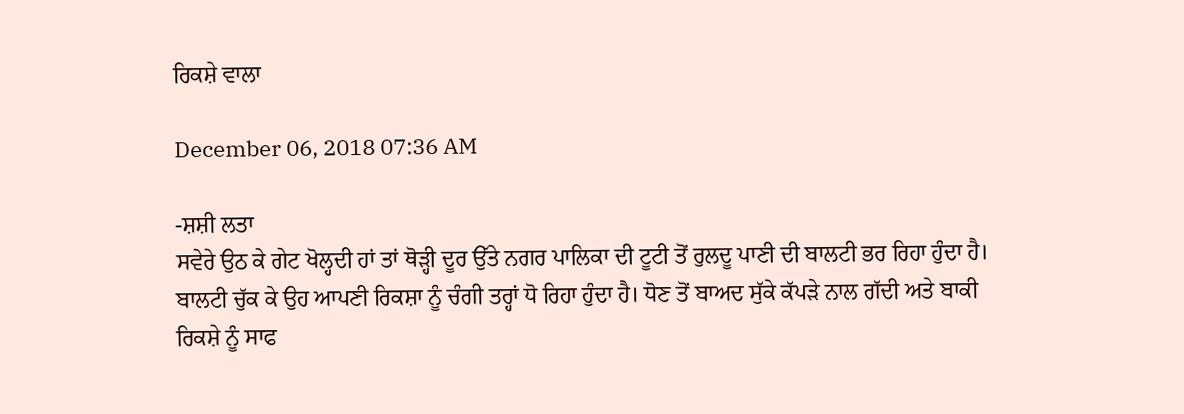ਰਿਕਸ਼ੇ ਵਾਲਾ

December 06, 2018 07:36 AM

-ਸ਼ਸ਼ੀ ਲਤਾ
ਸਵੇਰੇ ਉਠ ਕੇ ਗੇਟ ਖੋਲ੍ਹਦੀ ਹਾਂ ਤਾਂ ਥੋੜ੍ਹੀ ਦੂਰ ਉੱਤੇ ਨਗਰ ਪਾਲਿਕਾ ਦੀ ਟੂਟੀ ਤੋਂ ਰੁਲਦੂ ਪਾਣੀ ਦੀ ਬਾਲਟੀ ਭਰ ਰਿਹਾ ਹੁੰਦਾ ਹੈ। ਬਾਲਟੀ ਚੁੱਕ ਕੇ ਉਹ ਆਪਣੀ ਰਿਕਸ਼ਾ ਨੂੰ ਚੰਗੀ ਤਰ੍ਹਾਂ ਧੋ ਰਿਹਾ ਹੁੰਦਾ ਹੈ। ਧੋਣ ਤੋਂ ਬਾਅਦ ਸੁੱਕੇ ਕੱਪੜੇ ਨਾਲ ਗੱਦੀ ਅਤੇ ਬਾਕੀ ਰਿਕਸ਼ੇ ਨੂੰ ਸਾਫ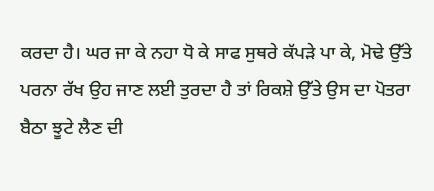ਕਰਦਾ ਹੈ। ਘਰ ਜਾ ਕੇ ਨਹਾ ਧੋ ਕੇ ਸਾਫ ਸੁਥਰੇ ਕੱਪੜੇ ਪਾ ਕੇ, ਮੋਢੇ ਉੱਤੇ ਪਰਨਾ ਰੱਖ ਉਹ ਜਾਣ ਲਈ ਤੁਰਦਾ ਹੈ ਤਾਂ ਰਿਕਸ਼ੇ ਉੱਤੇ ਉਸ ਦਾ ਪੋਤਰਾ ਬੈਠਾ ਝੂਟੇ ਲੈਣ ਦੀ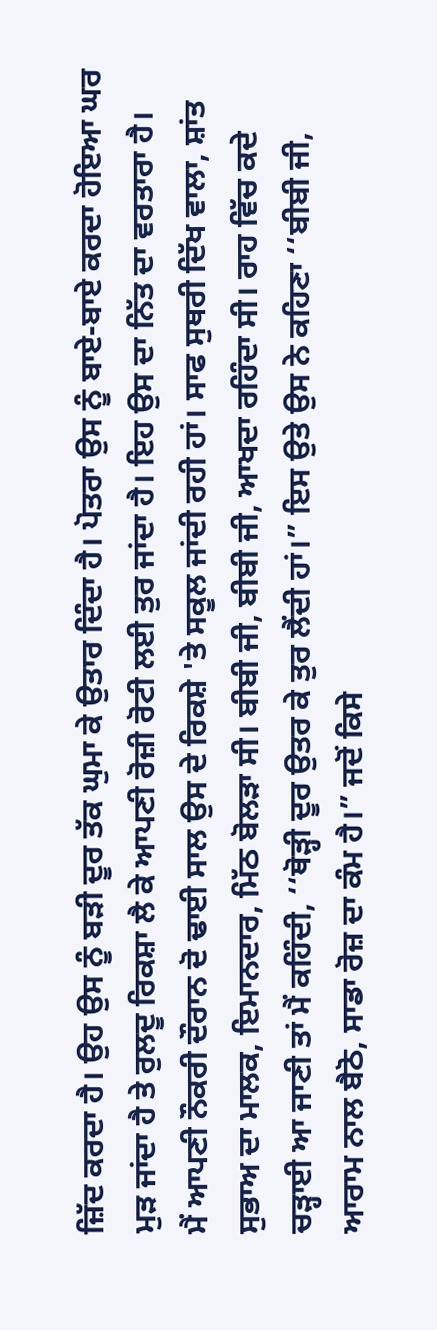ਜ਼ਿੱਦ ਕਰਦਾ ਹੈ। ਉਹ ਉਸ ਨੂੰ ਬੜੀ ਦੂਰ ਤੱਕ ਘੁਮਾ ਕੇ ਉਤਾਰ ਦਿੰਦਾ ਹੈ। ਪੋਤਰਾ ਉਸ ਨੂੰ ਬਾਏ-ਬਾਏ ਕਰਦਾ ਹੋਇਆ ਘਰ ਮੁੜ ਜਾਂਦਾ ਹੈ ਤੇ ਰੁਲਦੂ ਰਿਕਸ਼ਾ ਲੈ ਕੇ ਆਪਣੀ ਰੋਜ਼ੀ ਰੋਟੀ ਲਈ ਤੁਰ ਜਾਂਦਾ ਹੈ। ਇਹ ਉਸ ਦਾ ਨਿੱਤ ਦਾ ਵਰਤਾਰਾ ਹੈ।
ਮੈਂ ਆਪਣੀ ਨੌਕਰੀ ਦੌਰਾਨ ਦੋ ਢਾਈ ਸਾਲ ਉਸ ਦੇ ਰਿਕਸ਼ੇ 'ਤੇ ਸਕੂਲ ਜਾਂਦੀ ਰਹੀ ਹਾਂ। ਸਾਫ ਸੁਥਰੀ ਦਿੱਖ ਵਾਲਾ, ਸ਼ਾਂਤ ਸੁਭਾਅ ਦਾ ਮਾਲਕ, ਇਮਾਨਦਾਰ, ਮਿੱਠ ਬੋਲੜਾ ਸੀ। ਬੀਬੀ ਜੀ, ਬੀਬੀ ਜੀ, ਆਖਦਾ ਰਹਿੰਦਾ ਸੀ। ਰਾਹ ਵਿੱਚ ਕਦੇ ਚੜ੍ਹਾਈ ਆ ਜਾਣੀ ਤਾਂ ਮੈਂ ਕਹਿੰਦੀ, ‘‘ਥੋੜ੍ਹੀ ਦੂਰ ਉਤਰ ਕੇ ਤੁਰ ਲੈਂਦੀ ਹਾਂ।” ਇਸ ਉਤੇ ਉਸ ਨੇ ਕਹਿਣਾ ‘‘ਬੀਬੀ ਜੀ, ਆਰਾਮ ਨਾਲ ਬੈਠੋ, ਸਾਡਾ ਰੋਜ਼ ਦਾ ਕੰਮ ਹੈ।” ਜਦੋਂ ਕਿਸੇ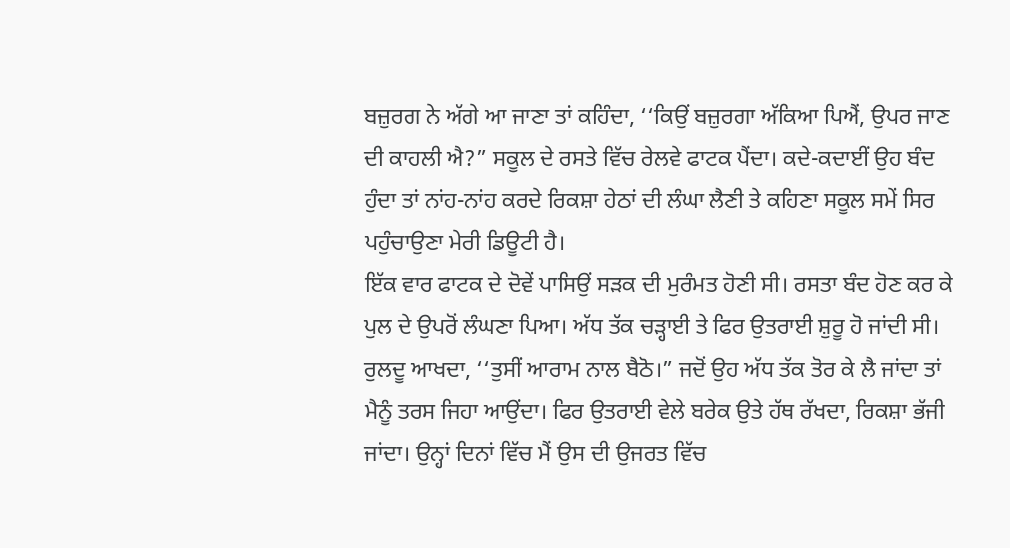ਬਜ਼ੁਰਗ ਨੇ ਅੱਗੇ ਆ ਜਾਣਾ ਤਾਂ ਕਹਿੰਦਾ, ‘‘ਕਿਉਂ ਬਜ਼ੁਰਗਾ ਅੱਕਿਆ ਪਿਐਂ, ਉਪਰ ਜਾਣ ਦੀ ਕਾਹਲੀ ਐ?” ਸਕੂਲ ਦੇ ਰਸਤੇ ਵਿੱਚ ਰੇਲਵੇ ਫਾਟਕ ਪੈਂਦਾ। ਕਦੇ-ਕਦਾਈਂ ਉਹ ਬੰਦ ਹੁੰਦਾ ਤਾਂ ਨਾਂਹ-ਨਾਂਹ ਕਰਦੇ ਰਿਕਸ਼ਾ ਹੇਠਾਂ ਦੀ ਲੰਘਾ ਲੈਣੀ ਤੇ ਕਹਿਣਾ ਸਕੂਲ ਸਮੇਂ ਸਿਰ ਪਹੁੰਚਾਉਣਾ ਮੇਰੀ ਡਿਊਟੀ ਹੈ।
ਇੱਕ ਵਾਰ ਫਾਟਕ ਦੇ ਦੋਵੇਂ ਪਾਸਿਉਂ ਸੜਕ ਦੀ ਮੁਰੰਮਤ ਹੋਣੀ ਸੀ। ਰਸਤਾ ਬੰਦ ਹੋਣ ਕਰ ਕੇ ਪੁਲ ਦੇ ਉਪਰੋਂ ਲੰਘਣਾ ਪਿਆ। ਅੱਧ ਤੱਕ ਚੜ੍ਹਾਈ ਤੇ ਫਿਰ ਉਤਰਾਈ ਸ਼ੁਰੂ ਹੋ ਜਾਂਦੀ ਸੀ। ਰੁਲਦੂ ਆਖਦਾ, ‘‘ਤੁਸੀਂ ਆਰਾਮ ਨਾਲ ਬੈਠੋ।” ਜਦੋਂ ਉਹ ਅੱਧ ਤੱਕ ਤੋਰ ਕੇ ਲੈ ਜਾਂਦਾ ਤਾਂ ਮੈਨੂੰ ਤਰਸ ਜਿਹਾ ਆਉਂਦਾ। ਫਿਰ ਉਤਰਾਈ ਵੇਲੇ ਬਰੇਕ ਉਤੇ ਹੱਥ ਰੱਖਦਾ, ਰਿਕਸ਼ਾ ਭੱਜੀ ਜਾਂਦਾ। ਉਨ੍ਹਾਂ ਦਿਨਾਂ ਵਿੱਚ ਮੈਂ ਉਸ ਦੀ ਉਜਰਤ ਵਿੱਚ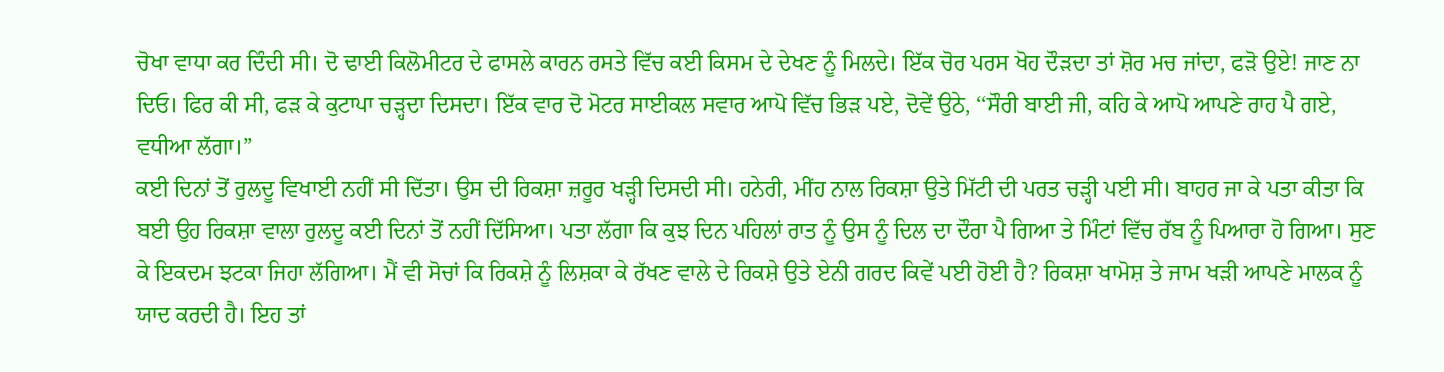ਚੋਖਾ ਵਾਧਾ ਕਰ ਦਿੰਦੀ ਸੀ। ਦੋ ਢਾਈ ਕਿਲੋਮੀਟਰ ਦੇ ਫਾਸਲੇ ਕਾਰਨ ਰਸਤੇ ਵਿੱਚ ਕਈ ਕਿਸਮ ਦੇ ਦੇਖਣ ਨੂੰ ਮਿਲਦੇ। ਇੱਕ ਚੋਰ ਪਰਸ ਖੋਹ ਦੌੜਦਾ ਤਾਂ ਸ਼ੋਰ ਮਚ ਜਾਂਦਾ, ਫੜੋ ਉਏ! ਜਾਣ ਨਾ ਦਿਓ। ਫਿਰ ਕੀ ਸੀ, ਫੜ ਕੇ ਕੁਟਾਪਾ ਚੜ੍ਹਦਾ ਦਿਸਦਾ। ਇੱਕ ਵਾਰ ਦੋ ਮੋਟਰ ਸਾਈਕਲ ਸਵਾਰ ਆਪੋ ਵਿੱਚ ਭਿੜ ਪਏ, ਦੋਵੇਂ ਉਠੇ, ‘‘ਸੌਰੀ ਬਾਈ ਜੀ, ਕਹਿ ਕੇ ਆਪੋ ਆਪਣੇ ਰਾਹ ਪੈ ਗਏ, ਵਧੀਆ ਲੱਗਾ।”
ਕਈ ਦਿਨਾਂ ਤੋਂ ਰੁਲਦੂ ਵਿਖਾਈ ਨਹੀਂ ਸੀ ਦਿੱਤਾ। ਉਸ ਦੀ ਰਿਕਸ਼ਾ ਜ਼ਰੂਰ ਖੜ੍ਹੀ ਦਿਸਦੀ ਸੀ। ਹਨੇਰੀ, ਮੀਂਹ ਨਾਲ ਰਿਕਸ਼ਾ ਉਤੇ ਮਿੱਟੀ ਦੀ ਪਰਤ ਚੜ੍ਹੀ ਪਈ ਸੀ। ਬਾਹਰ ਜਾ ਕੇ ਪਤਾ ਕੀਤਾ ਕਿ ਬਈ ਉਹ ਰਿਕਸ਼ਾ ਵਾਲਾ ਰੁਲਦੂ ਕਈ ਦਿਨਾਂ ਤੋਂ ਨਹੀਂ ਦਿੱਸਿਆ। ਪਤਾ ਲੱਗਾ ਕਿ ਕੁਝ ਦਿਨ ਪਹਿਲਾਂ ਰਾਤ ਨੂੰ ਉਸ ਨੂੰ ਦਿਲ ਦਾ ਦੌਰਾ ਪੈ ਗਿਆ ਤੇ ਮਿੰਟਾਂ ਵਿੱਚ ਰੱਬ ਨੂੰ ਪਿਆਰਾ ਹੋ ਗਿਆ। ਸੁਣ ਕੇ ਇਕਦਮ ਝਟਕਾ ਜਿਹਾ ਲੱਗਿਆ। ਮੈਂ ਵੀ ਸੋਚਾਂ ਕਿ ਰਿਕਸ਼ੇ ਨੂੰ ਲਿਸ਼ਕਾ ਕੇ ਰੱਖਣ ਵਾਲੇ ਦੇ ਰਿਕਸ਼ੇ ਉਤੇ ਏਨੀ ਗਰਦ ਕਿਵੇਂ ਪਈ ਹੋਈ ਹੈ? ਰਿਕਸ਼ਾ ਖਾਮੋਸ਼ ਤੇ ਜਾਮ ਖੜੀ ਆਪਣੇ ਮਾਲਕ ਨੂੰ ਯਾਦ ਕਰਦੀ ਹੈ। ਇਹ ਤਾਂ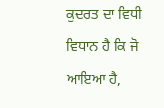ਕੁਦਰਤ ਦਾ ਵਿਧੀ ਵਿਧਾਨ ਹੈ ਕਿ ਜੋ ਆਇਆ ਹੈ,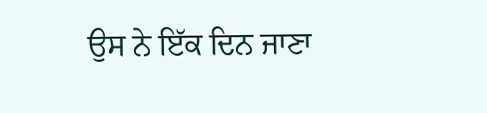ਉਸ ਨੇ ਇੱਕ ਦਿਨ ਜਾਣਾ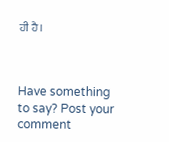ਹੀ ਹੈ।



Have something to say? Post your comment